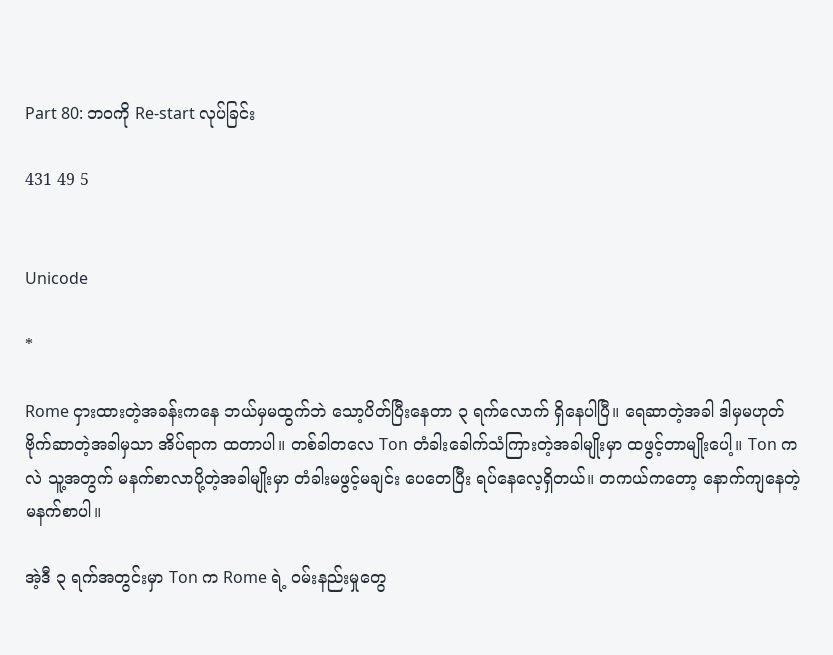Part 80: ဘဝကို Re-start လုပ်ခြင်း

431 49 5


Unicode

*

Rome ငှားထားတဲ့အခန်းကနေ ဘယ်မှမထွက်ဘဲ သော့ပိတ်ပြီးနေတာ ၃ ရက်လောက် ရှိနေပါပြီ။ ရေဆာတဲ့အခါ ဒါမှမဟုတ် ဗိုက်ဆာတဲ့အခါမှသာ အိပ်ရာက ထတာပါ။ တစ်ခါတလေ Ton တံခါးခေါက်သံကြားတဲ့အခါမျိုးမှာ ထဖွင့်တာမျိုးပေါ့။ Ton ကလဲ သူ့အတွက် မနက်စာလာပို့တဲ့အခါမျိုးမှာ တံခါးမဖွင့်မချင်း ပေတေပြီး ရပ်နေလေ့ရှိတယ်။ တကယ်ကတော့ နောက်ကျနေတဲ့ မနက်စာပါ။

အဲ့ဒီ ၃ ရက်အတွင်းမှာ Ton က Rome ရဲ့ ဝမ်းနည်းမှုတွေ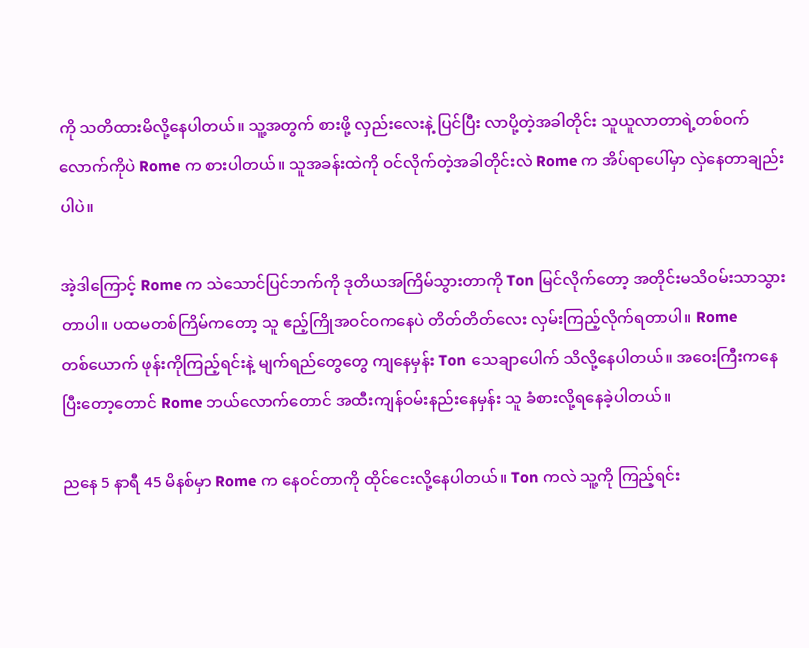ကို သတိထားမိလို့နေပါတယ်။ သူ့အတွက် စားဖို့ လှည်းလေးနဲ့ ပြင်ပြီး လာပို့တဲ့အခါတိုင်း သူယူလာတာရဲ့တစ်ဝက်လောက်ကိုပဲ Rome က စားပါတယ်။ သူအခန်းထဲကို ဝင်လိုက်တဲ့အခါတိုင်းလဲ Rome က အိပ်ရာပေါ်မှာ လှဲနေတာချည်းပါပဲ။

အဲ့ဒါကြောင့် Rome က သဲသောင်ပြင်ဘက်ကို ဒုတိယအကြိမ်သွားတာကို Ton မြင်လိုက်တော့ အတိုင်းမသိဝမ်းသာသွားတာပါ။ ပထမတစ်ကြိမ်ကတော့ သူ ဧည့်ကြိုအဝင်ဝကနေပဲ တိတ်တိတ်လေး လှမ်းကြည့်လိုက်ရတာပါ။ Rome တစ်‌ယောက် ဖုန်းကိုကြည့်ရင်းနဲ့ မျက်ရည်တွေတွေ ကျနေမှန်း Ton သေချာပေါက် သိလို့နေပါတယ်။ အဝေးကြီးကနေပြီးတော့တောင် Rome ဘယ်လောက်တောင် အထီးကျန်ဝမ်းနည်းနေမှန်း သူ ခံစားလို့ရနေခဲ့ပါတယ်။

ညနေ 5 နာရီ 45 မိနစ်မှာ Rome က နေဝင်တာကို ထိုင်ငေးလို့နေပါတယ်။ Ton ကလဲ သူ့ကို ကြည့်ရင်း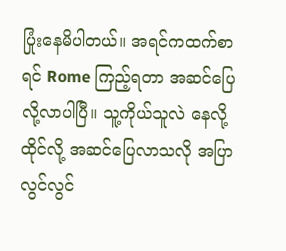ပြုံးနေမိပါတယ်။ အရင်ကထက်စာရင် Rome ကြည့်ရတာ အဆင်ပြေလို့လာပါပြီ။ သူ့ကိုယ်သူလဲ နေလို့ထိုင်လို့ အဆင်ပြေလာသလို အပြာလွင်လွင်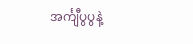အင်္ကျီပွပွနဲ့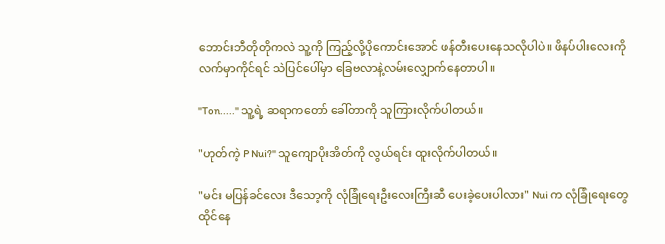ဘောင်းဘီတိုတိုကလဲ သူ့ကို ကြည့်လို့ပိုကောင်းအောင် ဖန်တီးပေးနေသလိုပါပဲ။ ဖိနပ်ပါးလေးကို လက်မှာကိုင်ရင် သဲပြင်ပေါ်မှာ ခြေဗလာနဲ့လမ်းလျှောက်နေတာပါ။

"Ton....." သူ့ရဲ့ ဆရာကတော် ခေါ်တာကို သူကြားလိုက်ပါတယ်။

"ဟုတ်ကဲ့ P Nui?" သူကျောပိုးအိတ်ကို လွယ်ရင်း ထူးလိုက်ပါတယ်။

"မင်း မပြန်ခင်လေး ဒီသော့ကို လုံခြုံရေးဦးလေးကြီးဆီ ပေးခဲ့ပေးပါလား" Nui က လုံခြုံရေးတွေထိုင်နေ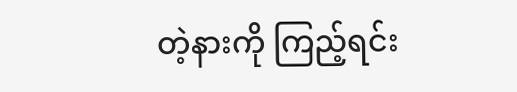တဲ့နားကို ကြည့်ရင်း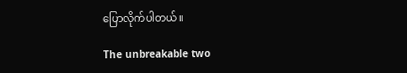ပြောလိုက်ပါတယ်။

The unbreakable two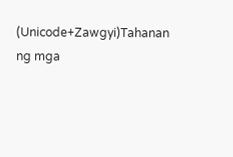(Unicode+Zawgyi)Tahanan ng mga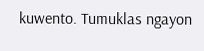kuwento. Tumuklas ngayon